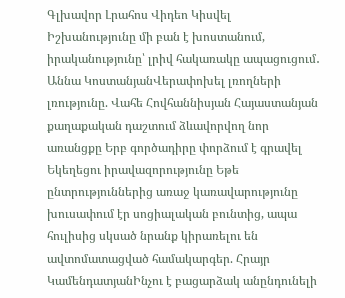Գլխավոր Լրահոս Վիդեո Կիսվել
Իշխանությունը մի բան է խոստանում, իրականությունը՝ լրիվ հակառակը ապացուցում․ Աննա ԿոստանյանՎերափոխել լռողների լռությունը. Վահե Հովհաննիսյան Հայաստանյան քաղաքական դաշտում ձևավորվող նոր առանցքը Երբ գործադիրը փորձում է գրավել Եկեղեցու իրավազորությունը Եթե ընտրություններից առաջ կառավարությունը խուսափում էր սոցիալական բունտից, ապա հուլիսից սկսած նրանք կիրառելու են ավտոմատացված համակարգեր. Հրայր ԿամենդատյանԻնչու է բացարձակ անընդունելի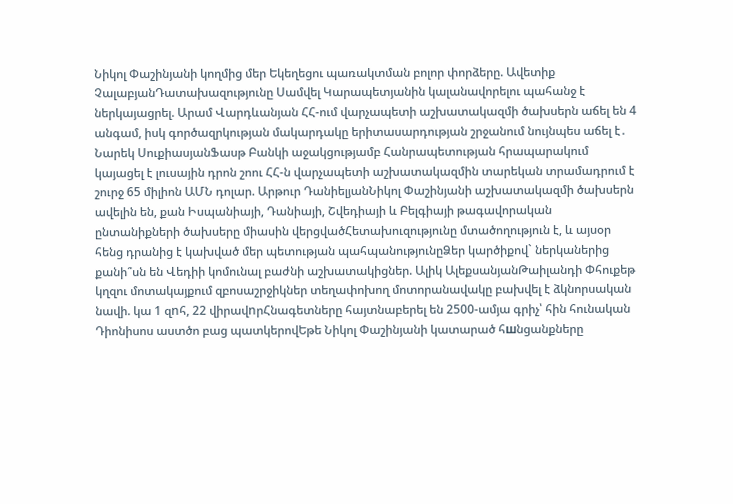Նիկոլ Փաշինյանի կողմից մեր Եկեղեցու պառակտման բոլոր փորձերը. Ավետիք ՉալաբյանԴատախազությունը Սամվել Կարապետյանին կալանավորելու պահանջ է ներկայացրել. Արամ Վարդևանյան ՀՀ-ում վարչապետի աշխատակազմի ծախսերն աճել են 4 անգամ, իսկ գործազրկության մակարդակը երիտասարդության շրջանում նույնպես աճել է․ Նարեկ ՍուքիասյանՖասթ Բանկի աջակցությամբ Հանրապետության հրապարակում կայացել է լուսային դրոն շոու ՀՀ-ն վարչապետի աշխատակազմին տարեկան տրամադրում է շուրջ 65 միլիոն ԱՄՆ դոլար. Արթուր ԴանիելյանՆիկոլ Փաշինյանի աշխատակազմի ծախսերն ավելին են, քան Իսպանիայի, Դանիայի, Շվեդիայի և Բելգիայի թագավորական ընտանիքների ծախսերը միասին վերցվածՀետախուզությունը մտածողություն է, և այսօր հենց դրանից է կախված մեր պետության պահպանությունըՁեր կարծիքով` ներկաներից քանի՞սն են Վեդիի կոմունալ բաժնի աշխատակիցներ. Ալիկ ԱլեքսանյանԹաիլանդի Փհուքեթ կղզու մոտակայքում զբոսաշրջիկներ տեղափոխող մոտորանավակը բախվել է ձկնորսական նավի. կա 1 զnհ, 22 վիրավnրՀնագետները հայտնաբերել են 2500-ամյա գրիչ՝ հին հունական Դիոնիսոս աստծո բաց պատկերովԵթե Նիկոլ Փաշինյանի կատարած հшնցանքները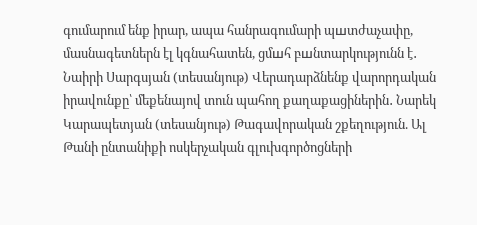գումարում ենք իրար, ապա հանրագումարի պшտժաչափը, մասնագետներն էլ կգնահատեն, ցմшհ բшնտարկությունն է․ Նաիրի Սարգսյան (տեսանյութ) Վերադարձնենք վարորդական իրավունքը՝ մեքենայով տուն պահող քաղաքացիներին․ Նարեկ Կարապետյան (տեսանյութ) Թագավորական շքեղություն. Ալ Թանի ընտանիքի ոսկերչական գլուխգործոցների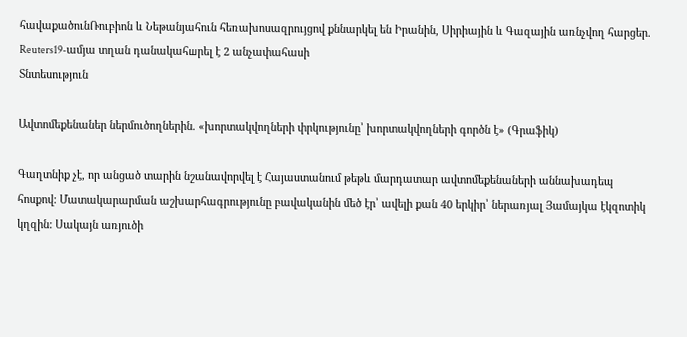հավաքածունՌուբիոն և Նեթանյահուն հեռախոսազրույցով քննարկել են Իրանին, Սիրիային և Գազային առնչվող հարցեր. Reuters19-ամյա տղան դանակահшրել է 2 անչափահասի
Տնտեսություն

Ավտոմեքենաներ ներմուծողներին. «խորտակվողների փրկությունը՝ խորտակվողների գործն է» (Գրաֆիկ)

Գաղտնիք չէ, որ անցած տարին նշանավորվել է Հայաստանում թեթև մարդատար ավտոմեքենաների աննախադեպ հոսքով: Մատակարարման աշխարհագրությունը բավականին մեծ էր՝ ավելի քան 40 երկիր՝ ներառյալ Յամայկա էկզոտիկ կղզին: Սակայն առյուծի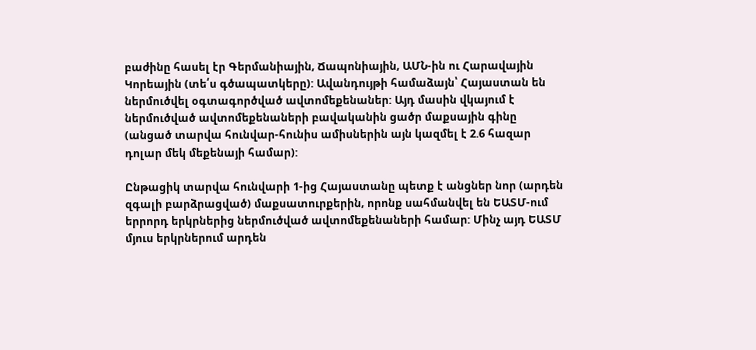բաժինը հասել էր Գերմանիային, Ճապոնիային, ԱՄՆ-ին ու Հարավային Կորեային (տե՛ս գծապատկերը): Ավանդույթի համաձայն՝ Հայաստան են ներմուծվել օգտագործված ավտոմեքենաներ: Այդ մասին վկայում է ներմուծված ավտոմեքենաների բավականին ցածր մաքսային գինը (անցած տարվա հունվար-հունիս ամիսներին այն կազմել է 2.6 հազար դոլար մեկ մեքենայի համար):

Ընթացիկ տարվա հունվարի 1-ից Հայաստանը պետք է անցներ նոր (արդեն զգալի բարձրացված) մաքսատուրքերին, որոնք սահմանվել են ԵԱՏՄ-ում երրորդ երկրներից ներմուծված ավտոմեքենաների համար: Մինչ այդ ԵԱՏՄ մյուս երկրներում արդեն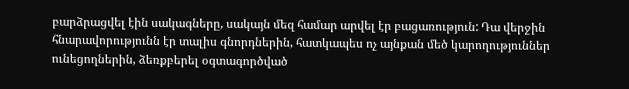բարձրացվել էին սակագները, սակայն մեզ համար արվել էր բացառություն: Դա վերջին հնարավորությունն էր տալիս գնորդներին, հատկապես ոչ այնքան մեծ կարողություններ ունեցողներին, ձեռքբերել օգտագործված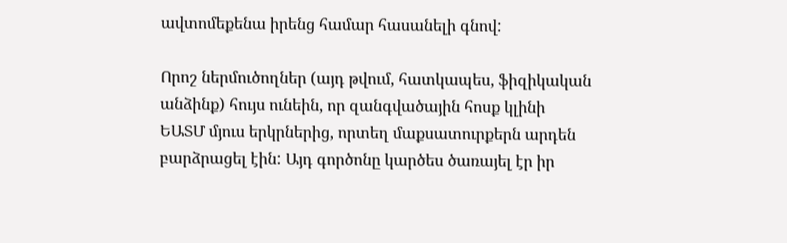ավտոմեքենա իրենց համար հասանելի գնով:

Որոշ ներմուծողներ (այդ թվում, հատկապես, ֆիզիկական անձինք) հույս ունեին, որ զանգվածային հոսք կլինի ԵԱՏՄ մյուս երկրներից, որտեղ մաքսատուրքերն արդեն բարձրացել էին: Այդ գործոնը կարծես ծառայել էր իր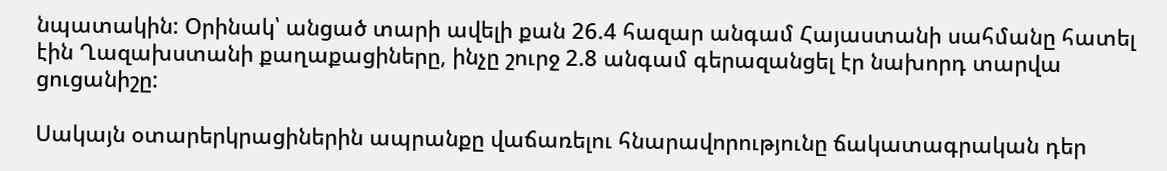նպատակին: Օրինակ՝ անցած տարի ավելի քան 26.4 հազար անգամ Հայաստանի սահմանը հատել էին Ղազախստանի քաղաքացիները, ինչը շուրջ 2.8 անգամ գերազանցել էր նախորդ տարվա ցուցանիշը:

Սակայն օտարերկրացիներին ապրանքը վաճառելու հնարավորությունը ճակատագրական դեր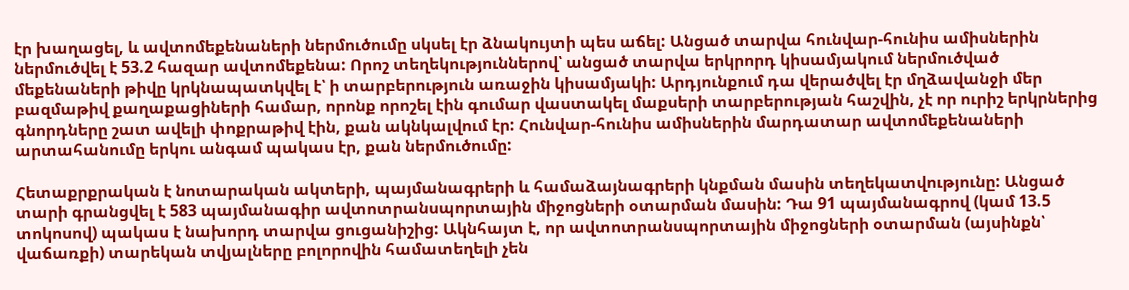էր խաղացել, և ավտոմեքենաների ներմուծումը սկսել էր ձնակույտի պես աճել: Անցած տարվա հունվար-հունիս ամիսներին ներմուծվել է 53.2 հազար ավտոմեքենա: Որոշ տեղեկություններով՝ անցած տարվա երկրորդ կիսամյակում ներմուծված մեքենաների թիվը կրկնապատկվել է՝ ի տարբերություն առաջին կիսամյակի: Արդյունքում դա վերածվել էր մղձավանջի մեր բազմաթիվ քաղաքացիների համար, որոնք որոշել էին գումար վաստակել մաքսերի տարբերության հաշվին, չէ որ ուրիշ երկրներից գնորդները շատ ավելի փոքրաթիվ էին, քան ակնկալվում էր: Հունվար-հունիս ամիսներին մարդատար ավտոմեքենաների արտահանումը երկու անգամ պակաս էր, քան ներմուծումը:

Հետաքրքրական է նոտարական ակտերի, պայմանագրերի և համաձայնագրերի կնքման մասին տեղեկատվությունը: Անցած տարի գրանցվել է 583 պայմանագիր ավտոտրանսպորտային միջոցների օտարման մասին: Դա 91 պայմանագրով (կամ 13.5 տոկոսով) պակաս է նախորդ տարվա ցուցանիշից: Ակնհայտ է, որ ավտոտրանսպորտային միջոցների օտարման (այսինքն՝ վաճառքի) տարեկան տվյալները բոլորովին համատեղելի չեն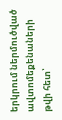երկրում ներմուծված ավտոմեքենաների թվի հետ՝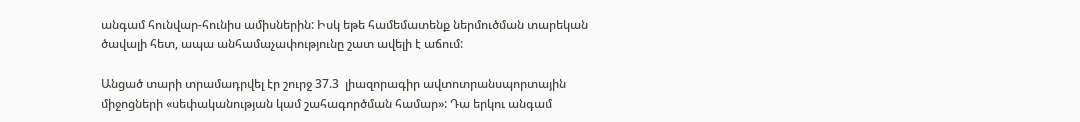անգամ հունվար-հունիս ամիսներին: Իսկ եթե համեմատենք ներմուծման տարեկան ծավալի հետ, ապա անհամաչափությունը շատ ավելի է աճում:

Անցած տարի տրամադրվել էր շուրջ 37.3  լիազորագիր ավտոտրանսպորտային միջոցների «սեփականության կամ շահագործման համար»: Դա երկու անգամ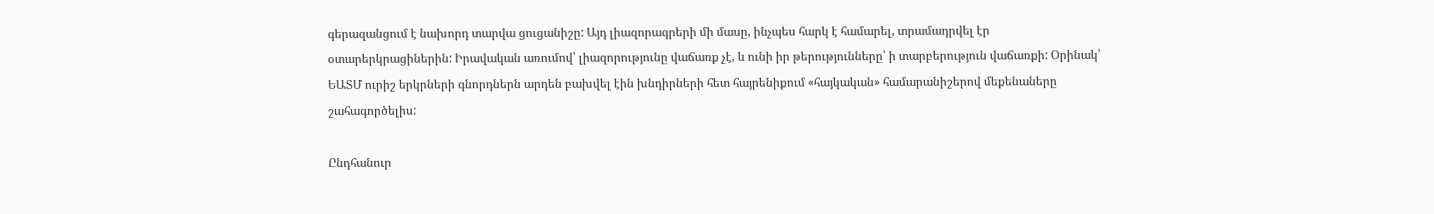գերազանցում է նախորդ տարվա ցուցանիշը: Այդ լիազորագրերի մի մասը, ինչպես հարկ է համարել, տրամադրվել էր օտարերկրացիներին: Իրավական առումով՝ լիազորությունը վաճառք չէ, և ունի իր թերությունները՝ ի տարբերություն վաճառքի: Օրինակ՝ ԵԱՏՄ ուրիշ երկրների գնորդներն արդեն բախվել էին խնդիրների հետ հայրենիքում «հայկական» համարանիշերով մեքենաները շահագործելիս:

Ընդհանուր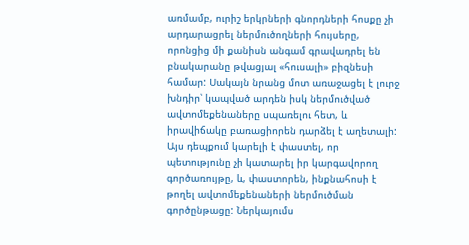առմամբ, ուրիշ երկրների գնորդների հոսքը չի արդարացրել ներմուծողների հույսերը, որոնցից մի քանիսն անգամ գրավադրել են բնակարանը թվացյալ «հուսալի» բիզնեսի համար: Սակայն նրանց մոտ առաջացել է լուրջ խնդիր՝ կապված արդեն իսկ ներմուծված ավտոմեքենաները սպառելու հետ, և իրավիճակը բառացիորեն դարձել է աղետալի: Այս դեպքում կարելի է փաստել, որ պետությունը չի կատարել իր կարգավորող գործառույթը, և, փաստորեն, ինքնահոսի է թողել ավտոմեքենաների ներմուծման գործընթացը: Ներկայումս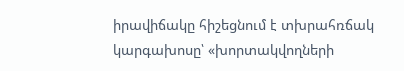իրավիճակը հիշեցնում է տխրահռճակ կարգախոսը՝ «խորտակվողների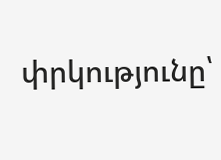փրկությունը՝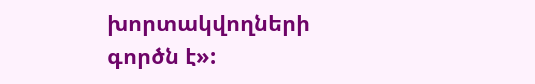խորտակվողների գործն է»: